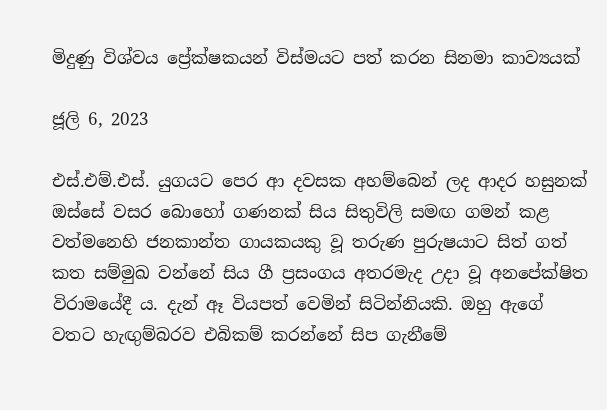මිදුණු විශ්වය ප්‍රේක්ෂකයන් විස්මයට පත් කරන සිනමා කාව්‍යයක්

ජූලි 6, 2023

එස්.එම්.එස්. යුගයට පෙර ආ දවසක අහම්බෙන් ලද ආදර හසුනක් ඔස්සේ වසර බොහෝ ගණනක් සිය සිතුවිලි සමඟ ගමන් කළ වත්මනෙහි ජනකාන්ත ගායකයකු වූ තරුණ පුරුෂයාට සිත් ගත් කත සම්මුඛ වන්නේ සිය ගී ප්‍රසංගය අතරමැද උදා වූ අනපේක්ෂිත විරාමයේදී ය. දැන් ඈ වියපත් වෙමින් සිටින්නියකි. ඔහු ඇගේ වතට හැඟුම්බරව එබිකම් කරන්නේ සිප ගැනීමේ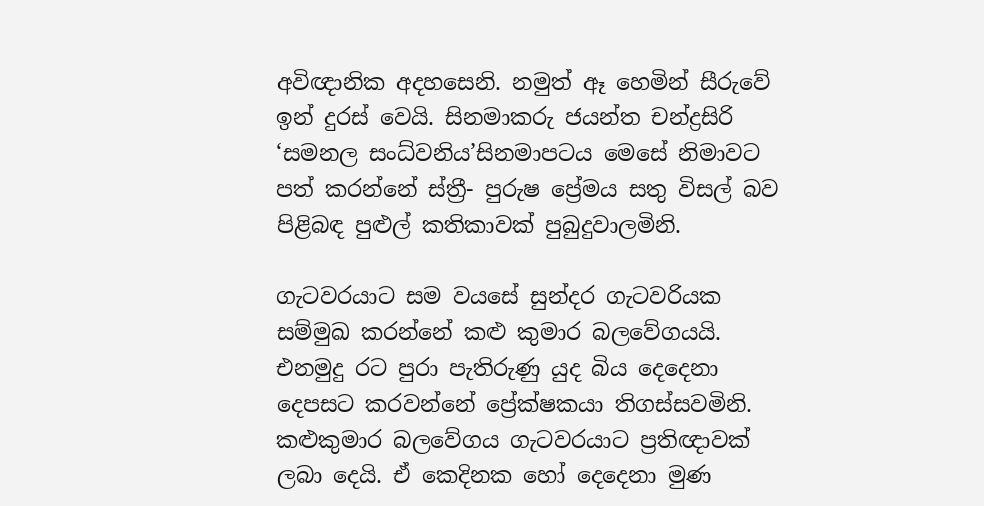අවිඥානික අදහසෙනි. නමුත් ඈ හෙමින් සීරුවේ ඉන් දුරස් වෙයි. සිනමාකරු ජයන්ත චන්ද්‍රසිරි ‘සමනල සංධ්වනිය’සිනමාපටය මෙසේ නිමාවට පත් කරන්නේ ස්ත්‍රී- පුරුෂ ප්‍රේමය සතු විසල් බව පිළිබඳ පුළුල් කතිකාවක් පුබුදුවාලමිනි.

ගැටවරයාට සම වයසේ සුන්දර ගැටවරියක සම්මුඛ කරන්නේ කළු කුමාර බලවේගයයි. එනමුදු රට පුරා පැතිරුණු යුද බිය දෙදෙනා දෙපසට කරවන්නේ ප්‍රේක්ෂකයා තිගස්සවමිනි. කළුකුමාර බලවේගය ගැටවරයාට ප්‍රතිඥාවක් ලබා දෙයි. ඒ කෙදිනක හෝ දෙදෙනා මුණ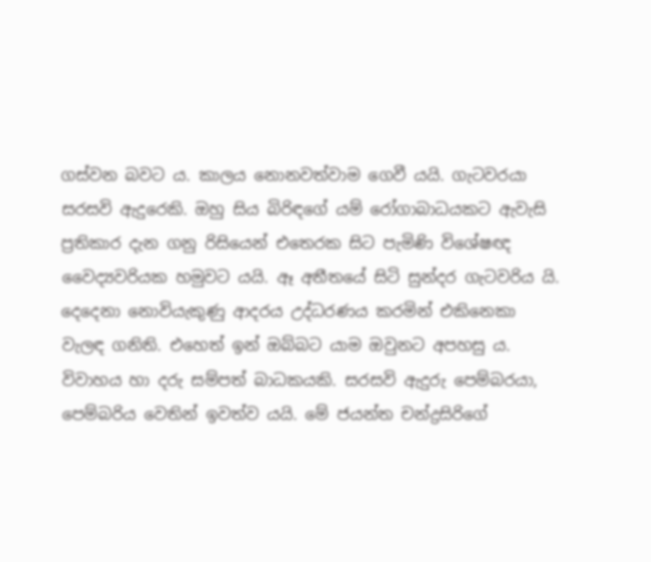ගස්වන බවට ය. කාලය නොනවත්වාම ගෙවී යයි. ගැටවරයා සරසවි ඇදුරෙකි. ඔහු සිය බිරිඳගේ යම් රෝගාබාධයකට ඇවැසි ප්‍රතිකාර දැන ගනු රිසියෙන් එතෙරක සිට පැමිණි විශේෂඥ වෛද්‍යවරියක හමුවට යයි. ඈ අතීතයේ සිටි සුන්දර ගැටවරිය යි. දෙදෙනා නොවියැකුණු ආදරය උද්ධරණය කරමින් එකිනෙකා වැලඳ ගනිති. එහෙත් ඉන් ඔබ්බට යාම ඔවුනට අපහසු ය. විවාහය හා දරු සම්පත් බාධකයකි. සරසවි ඇදුරු පෙම්බරයා, පෙම්බරිය වෙතින් ඉවත්ව යයි. මේ ජයන්ත චන්ද්‍රසිරිගේ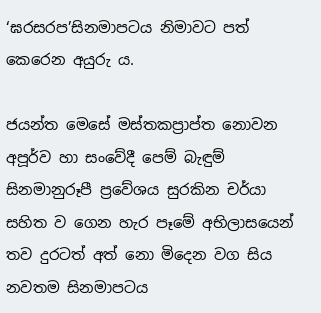‘ඝරසරප’සිනමාපටය නිමාවට පත් කෙරෙන අයුරු ය.

ජයන්ත මෙසේ මස්තකප්‍රාප්ත නොවන අපූර්ව හා සංවේදී පෙම් බැඳුම් සිනමානුරූපී ප්‍රවේශය සුරකින චර්යා සහිත ව ගෙන හැර පෑමේ අභිලාසයෙන් තව දුරටත් අත් නො මිදෙන වග සිය නවතම සිනමාපටය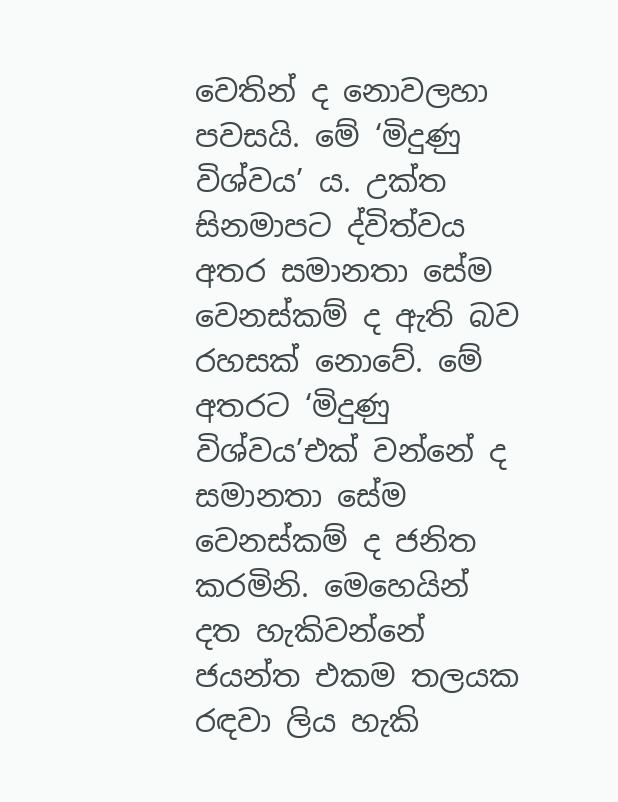වෙතින් ද නොවලහා පවසයි. මේ ‘මිදුණු විශ්වය’ ය. උක්ත සිනමාපට ද්විත්වය අතර සමානතා සේම වෙනස්කම් ද ඇති බව රහසක් නොවේ. මේ අතරට ‘මිදුණු විශ්වය’එක් වන්නේ ද සමානතා සේම වෙනස්කම් ද ජනිත කරමිනි. මෙහෙයින් දත හැකිවන්නේ ජයන්ත එකම තලයක රඳවා ලිය හැකි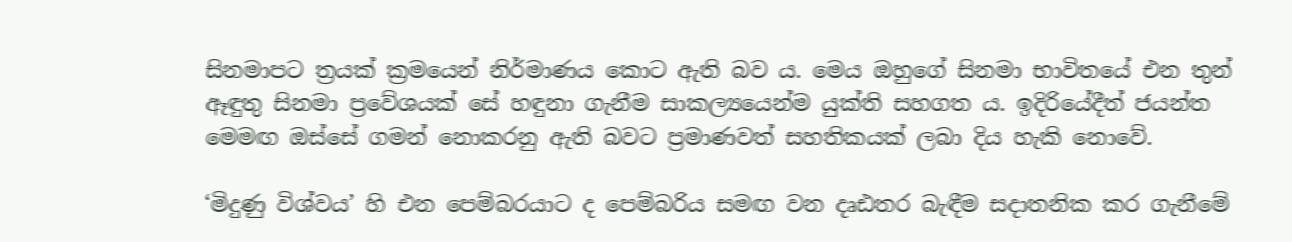සිනමාපට ත්‍රයක් ක්‍රමයෙන් නිර්මාණය කොට ඇති බව ය. මෙය ඔහුගේ සිනමා භාවිතයේ එන තුන් ඈඳුතු සිනමා ප්‍රවේශයක් සේ හඳුනා ගැනීම සාකල්‍යයෙන්ම යුක්ති සහගත ය. ඉදිරියේදීත් ජයන්ත මෙමඟ ඔස්සේ ගමන් නොකරනු ඇති බවට ප්‍රමාණවත් සහතිකයක් ලබා දිය හැකි නොවේ.

‘මිදුණු විශ්වය’ හි එන පෙම්බරයාට ද පෙම්බරිය සමඟ වන දෘඪතර බැඳීම සදාතනික කර ගැනීමේ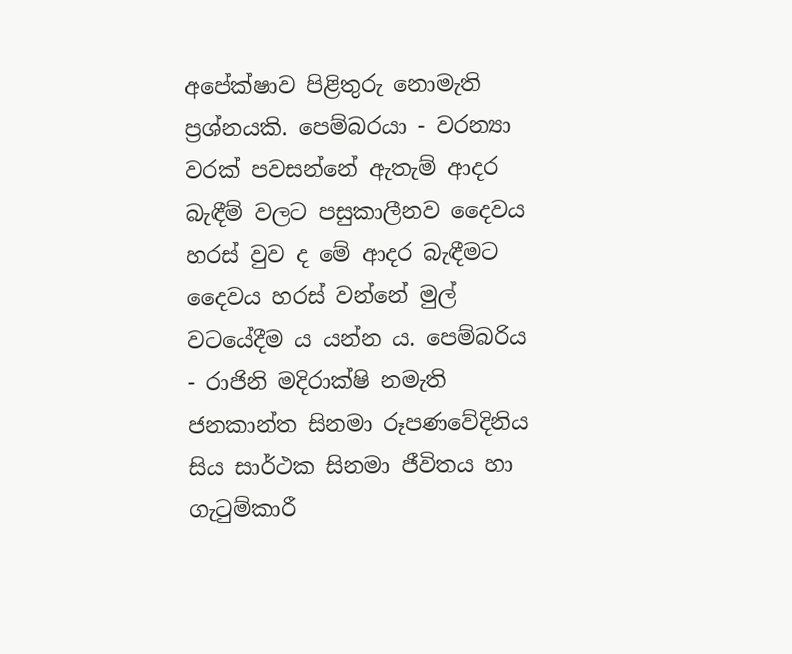අපේක්ෂාව පිළිතුරු නොමැති ප්‍රශ්නයකි. පෙම්බරයා - වරන්‍යා වරක් පවසන්නේ ඇතැම් ආදර බැඳීම් වලට පසුකාලීනව දෛවය හරස් වුව ද මේ ආදර බැඳීමට දෛවය හරස් වන්නේ මුල් වටයේදීම ය යන්න ය. පෙම්බරිය - රාජිනි මදිරාක්ෂි නමැති ජනකාන්ත සිනමා රූපණවේදිනිය සිය සාර්ථක සිනමා ජීවිතය හා ගැටුම්කාරී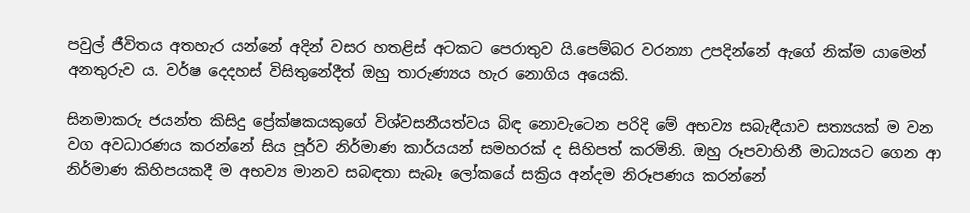පවුල් ජීවිතය අතහැර යන්නේ අදින් වසර හතළිස් අටකට පෙරාතුව යි.පෙම්බර වරන්‍යා උපදින්නේ ඇගේ නික්ම යාමෙන් අනතුරුව ය. වර්ෂ දෙදහස් විසිතුනේදීත් ඔහු තාරුණ්‍යය හැර නොගිය අයෙකි.

සිනමාකරු ජයන්ත කිසිදු ප්‍රේක්ෂකයකුගේ විශ්වසනීයත්වය බිඳ නොවැටෙන පරිදි මේ අභව්‍ය සබැඳීයාව සත්‍යයක් ම වන වග අවධාරණය කරන්නේ සිය පූර්ව නිර්මාණ කාර්යයන් සමහරක් ද සිහිපත් කරමිනි. ඔහු රූපවාහිනී මාධ්‍යයට ගෙන ආ නිර්මාණ කිහිපයකදී ම අභව්‍ය මානව සබඳතා සැබෑ ලෝකයේ සක්‍රිය අන්දම නිරූපණය කරන්නේ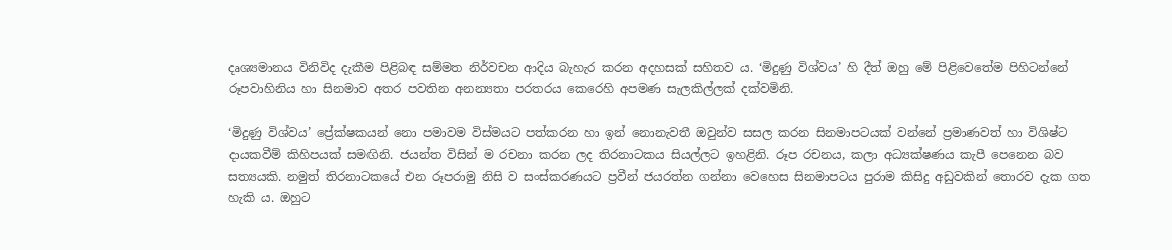දෘශ්‍යමානය විනිවිද දැකීම පිළිබඳ සම්මත නිර්වචන ආදිය බැහැර කරන අදහසක් සහිතව ය. ‘මිදුණු විශ්වය’ හි දීත් ඔහු මේ පිළිවෙතේම පිහිටන්නේ රූපවාහිනිය හා සිනමාව අතර පවතින අනන්‍යතා පරතරය කෙරෙහි අපමණ සැලකිල්ලක් දක්වමිනි.

‘මිදුණු විශ්වය’ ප්‍රේක්ෂකයන් නො පමාවම විස්මයට පත්කරන හා ඉන් නොනැවතී ඔවුන්ව සසල කරන සිනමාපටයක් වන්නේ ප්‍රමාණවත් හා විශිෂ්ට දායකවීම් කිහිපයක් සමඟිනි. ජයන්ත විසින් ම රචනා කරන ලද තිරනාටකය සියල්ලට ඉහළිනි. රූප රචනය, කලා අධ්‍යක්ෂණය කැපී පෙනෙන බව සත්‍යයකි. නමුත් තිරනාටකයේ එන රූපරාමු නිසි ව සංස්කරණයට ප්‍රවීන් ජයරත්න ගන්නා වෙහෙස සිනමාපටය පුරාම කිසිදු අඩුවකින් තොරව දැක ගත හැකි ය. ඔහුට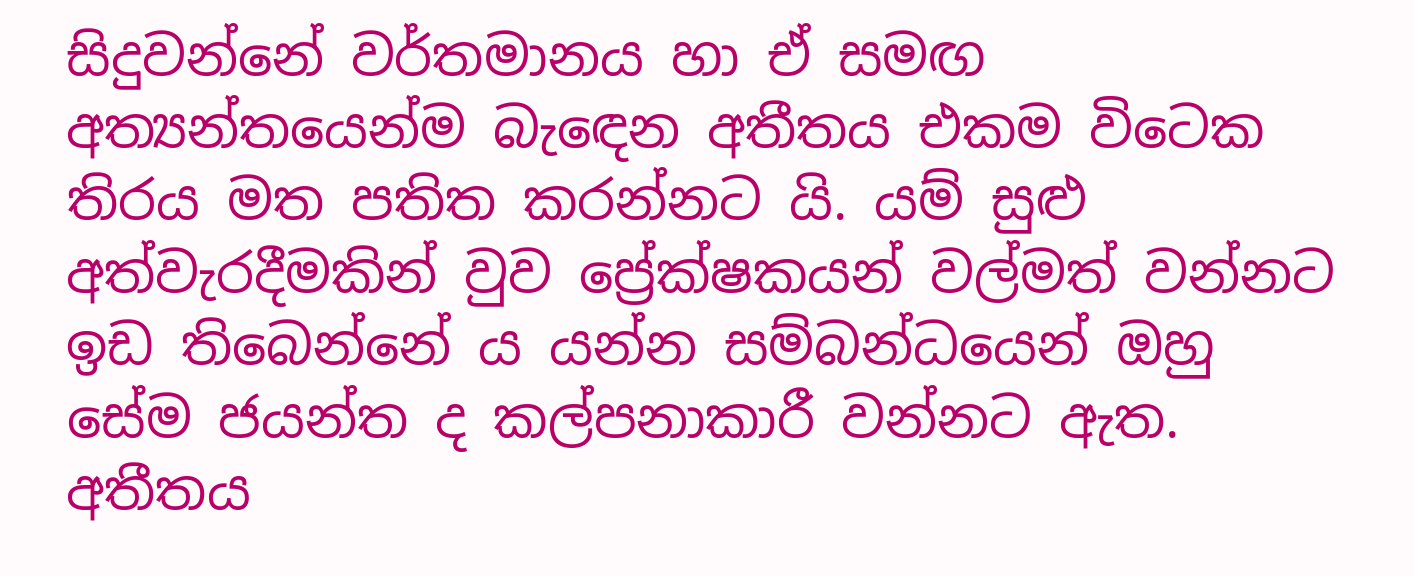සිදුවන්නේ වර්තමානය හා ඒ සමඟ අත්‍යන්තයෙන්ම බැඳෙන අතීතය එකම විටෙක තිරය මත පතිත කරන්නට යි. යම් සුළු අත්වැරදීමකින් වුව ප්‍රේක්ෂකයන් වල්මත් වන්නට ඉඩ තිබෙන්නේ ය යන්න සම්බන්ධයෙන් ඔහු සේම ජයන්ත ද කල්පනාකාරී වන්නට ඇත. අතීතය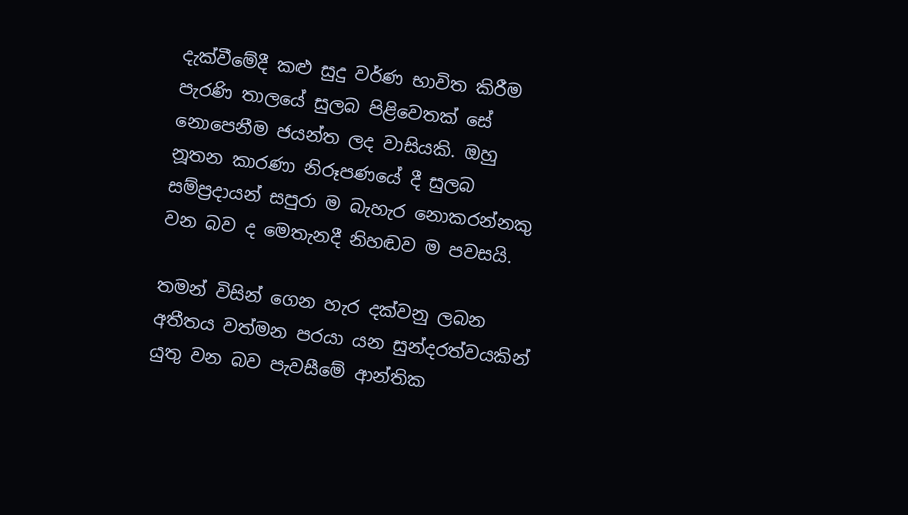දැක්වීමේදී කළු සුදු වර්ණ භාවිත කිරීම පැරණි තාලයේ සුලබ පිළිවෙතක් සේ නොපෙනීම ජයන්ත ලද වාසියකි. ඔහු නූතන කාරණා නිරූපණයේ දී සුලබ සම්ප්‍රදායන් සපුරා ම බැහැර නොකරන්නකු වන බව ද මෙතැනදී නිහඬව ම පවසයි.

තමන් විසින් ගෙන හැර දක්වනු ලබන අතීතය වත්මන පරයා යන සුන්දරත්වයකින් යුතු වන බව පැවසීමේ ආන්තික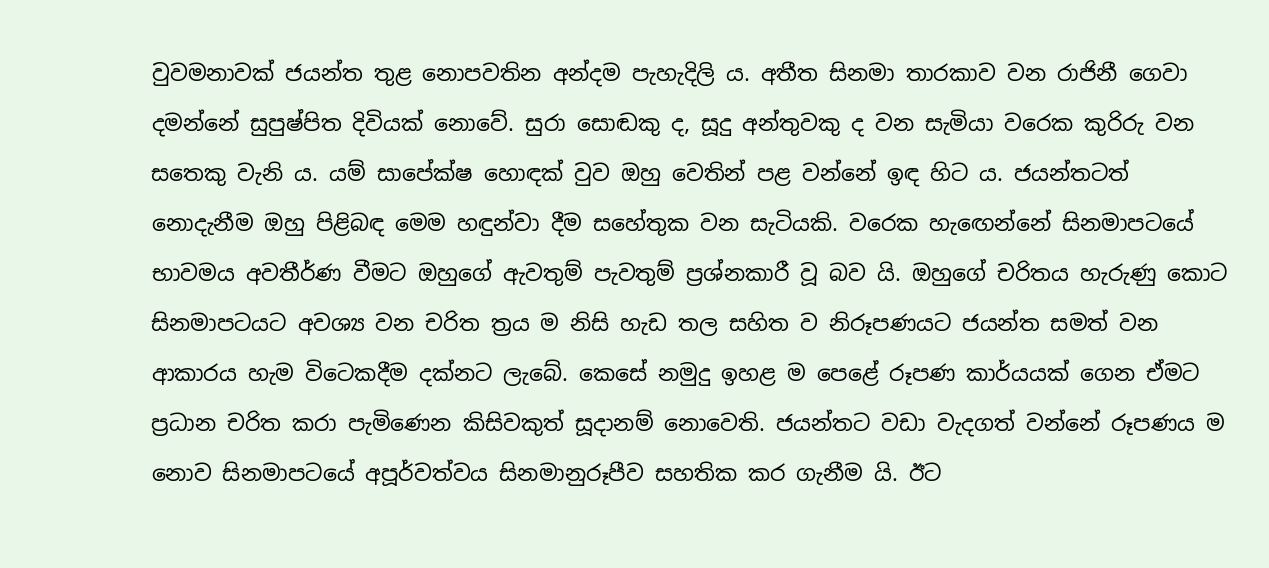වුවමනාවක් ජයන්ත තුළ නොපවතින අන්දම පැහැදිලි ය. අතීත සිනමා තාරකාව වන රාජිනී ගෙවා දමන්නේ සුපුෂ්පිත දිවියක් නොවේ. සුරා සොඬකු ද, සූදු අන්තුවකු ද වන සැමියා වරෙක කුරිරු වන සතෙකු වැනි ය. යම් සාපේක්ෂ හොඳක් වුව ඔහු වෙතින් පළ වන්නේ ඉඳ හිට ය. ජයන්තටත් නොදැනීම ඔහු පිළිබඳ මෙම හඳුන්වා දීම සහේතුක වන සැටියකි. වරෙක හැඟෙන්නේ සිනමාපටයේ භාවමය අවතීර්ණ වීමට ඔහුගේ ඇවතුම් පැවතුම් ප්‍රශ්නකාරී වූ බව යි. ඔහුගේ චරිතය හැරුණු කොට සිනමාපටයට අවශ්‍ය වන චරිත ත්‍රය ම නිසි හැඩ තල සහිත ව නිරූපණයට ජයන්ත සමත් වන ආකාරය හැම විටෙකදීම දක්නට ලැබේ. කෙසේ නමුදු ඉහළ ම පෙළේ රූපණ කාර්යයක් ගෙන ඒමට ප්‍රධාන චරිත කරා පැමිණෙන කිසිවකුත් සූදානම් නොවෙති. ජයන්තට වඩා වැදගත් වන්නේ රූපණය ම නොව සිනමාපටයේ අපූර්වත්වය සිනමානුරූපීව සහතික කර ගැනීම යි. ඊට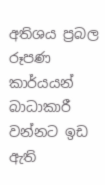අතිශය ප්‍රබල රූපණ කාර්යයන් බාධාකාරී වන්නට ඉඩ ඇති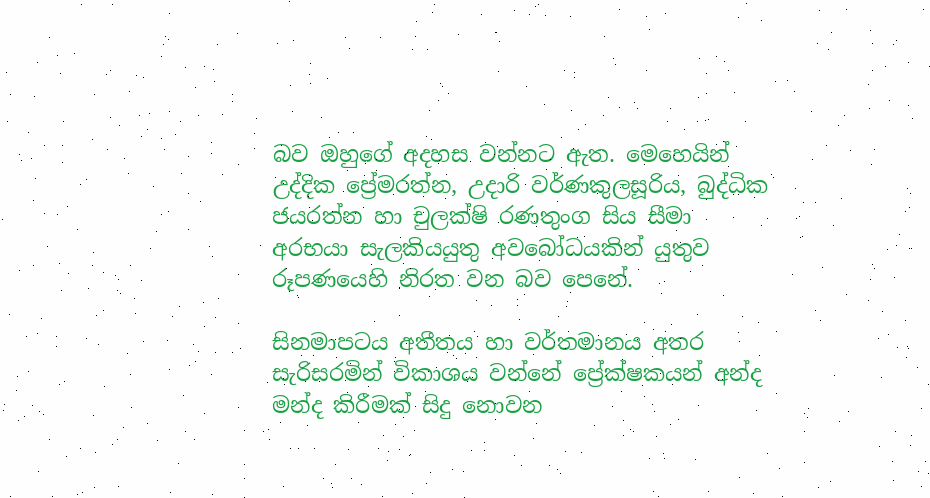බව ඔහුගේ අදහස වන්නට ඇත. මෙහෙයින් උද්දික ප්‍රේමරත්න, උදාරි වර්ණකුලසූරිය, බුද්ධික ජයරත්න හා චුලක්ෂි රණතුංග සිය සීමා අරභයා සැලකියයුතු අවබෝධයකින් යුතුව රූපණයෙහි නිරත වන බව පෙනේ.

සිනමාපටය අතීතය හා වර්තමානය අතර සැරිසරමින් විකාශය වන්නේ ප්‍රේක්ෂකයන් අන්ද මන්ද කිරීමක් සිදු නොවන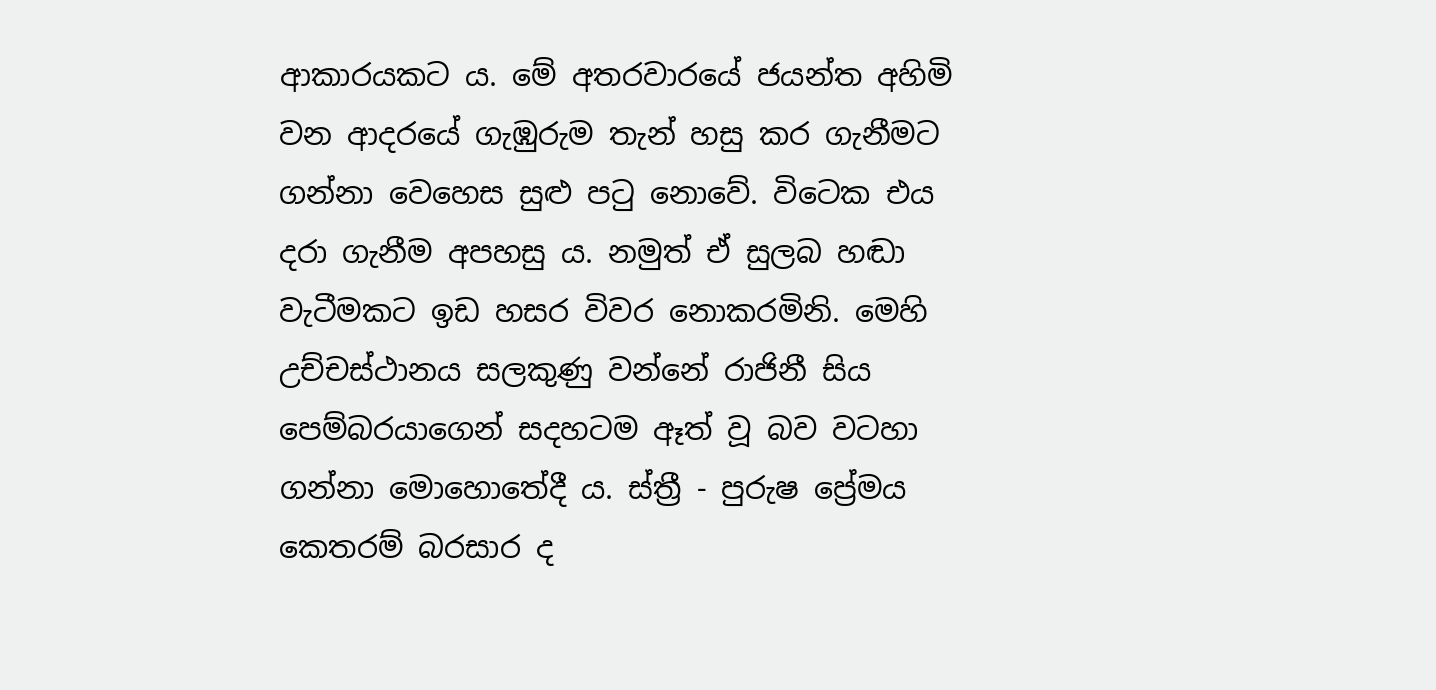ආකාරයකට ය. මේ අතරවාරයේ ජයන්ත අහිමි වන ආදරයේ ගැඹුරුම තැන් හසු කර ගැනීමට ගන්නා වෙහෙස සුළු පටු නොවේ. විටෙක එය දරා ගැනීම අපහසු ය. නමුත් ඒ සුලබ හඬා වැටීමකට ඉඩ හසර විවර නොකරමිනි. මෙහි උච්චස්ථානය සලකුණු වන්නේ රාජිනී සිය පෙම්බරයාගෙන් සදහටම ඈත් වූ බව වටහා ගන්නා මොහොතේදී ය. ස්ත්‍රී - පුරුෂ ප්‍රේමය කෙතරම් බරසාර ද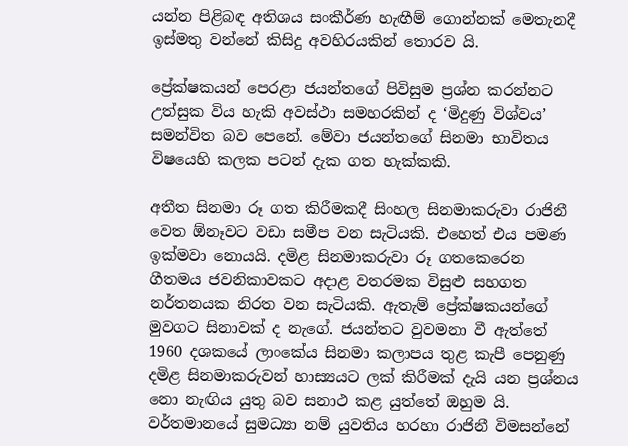යන්න පිළිබඳ අතිශය සංකීර්ණ හැඟීම් ගොන්නක් මෙතැනදී ඉස්මතු වන්නේ කිසිදු අවහිරයකින් තොරව යි.

ප්‍රේක්ෂකයන් පෙරළා ජයන්තගේ පිවිසුම ප්‍රශ්න කරන්නට උත්සුක විය හැකි අවස්ථා සමහරකින් ද ‘මිදුණු විශ්වය’ සමන්විත බව පෙනේ. මේවා ජයන්තගේ සිනමා භාවිතය විෂයෙහි කලක පටන් දැක ගත හැක්කකි.

අතීත සිනමා රූ ගත කිරීමකදී සිංහල සිනමාකරුවා රාජිනී වෙත ඕනෑවට වඩා සමීප වන සැටියකි. එහෙත් එය පමණ ඉක්මවා නොයයි. දමිළ සිනමාකරුවා රූ ගතකෙරෙන ගීතමය ජවනිකාවකට අදාළ වතරමක විසුළු සහගත නර්තනයක නිරත වන සැටියකි. ඇතැම් ප්‍රේක්ෂකයන්ගේ මුවගට සිනාවක් ද නැගේ. ජයන්තට වුවමනා වී ඇත්තේ 1960 දශකයේ ලාංකේය සිනමා කලාපය තුළ කැපී පෙනුණු දමිළ සිනමාකරුවන් හාස්‍යයට ලක් කිරීමක් දැයි යන ප්‍රශ්නය නො නැඟිය යුතු බව සනාථ කළ යුත්තේ ඔහුම යි. වර්තමානයේ සුමධ්‍යා නම් යුවතිය හරහා රාජිනී විමසන්නේ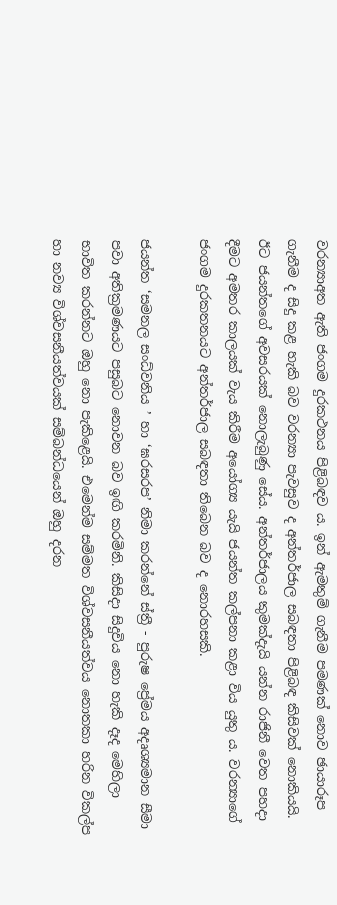වරන්‍යාඅත ඇති ජංගම දුරකථනය පිළිබඳව ය. ඉන් ඇමතුම් ගැනීම පමණක් නොව ඡායාරූප ගැනීම ද සිදු කළ හැකි බව වරන්‍යා පැවසුව ද අන්තර්ජාල සබඳතා පිළිබඳ කිසිවක් නොකියයි. ඊට ජයන්තගේ අවසරයක් නොලැබුණු සේය. අන්තර්ජාලය කුමක්දැයි යන්න රාජිනී වෙත පහදා දීමට අමතර කාලයක් වැය කිරීම අයෝග්‍ය යැයි ජයන්ත කල්පනා කළා විය යුතු ය. වරන්‍යාගේ ජංගම දුරකතනයට අන්තර්ජාල සබඳතා තිබෙන බව ද නොරහසකි.

ජයන්ත ‘සමනල සංධ්වනිය ’ හා ‘ඝරසරප’ නිමා කරන්නේ ස්ත්‍රී - පුරුෂ ප්‍රේමය අදෘශ්‍යමාන සීමා පවා අතික්‍රමණයට පසුබට නොවන බව ඉඟි කරමිනි. කිසිදා සිදුවිය නො හැකි දෑද මෙහිලා භාවිත කරන්නට ඔහු නො පැකිළෙයි. එමෙන්ම සම්මත විශ්වසනීයත්වය නොතකා හරින විකල්ප හා නව්‍ය විශ්වසනීයත්වයක් සම්බන්ධයෙන් ඔහු දරන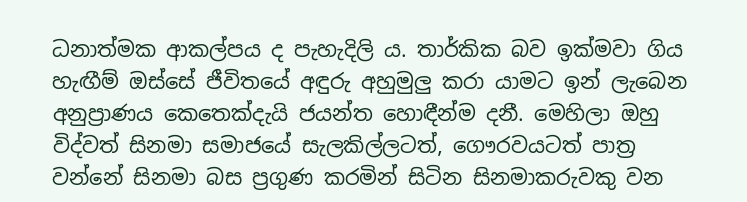ධනාත්මක ආකල්පය ද පැහැදිලි ය. තාර්කික බව ඉක්මවා ගිය හැඟීම් ඔස්සේ ජීවිතයේ අඳුරු අහුමුලු කරා යාමට ඉන් ලැබෙන අනුප්‍රාණය කෙතෙක්දැයි ජයන්ත හොඳීන්ම දනී. මෙහිලා ඔහු විද්වත් සිනමා සමාජයේ සැලකිල්ලටත්, ගෞරවයටත් පාත්‍ර වන්නේ සිනමා බස ප්‍රගුණ කරමින් සිටින සිනමාකරුවකු වන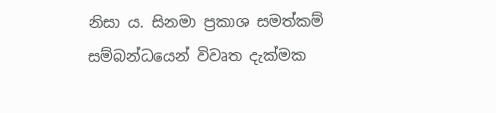නිසා ය. සිනමා ප්‍රකාශ සමත්කම් සම්බන්ධයෙන් විවෘත දැක්මක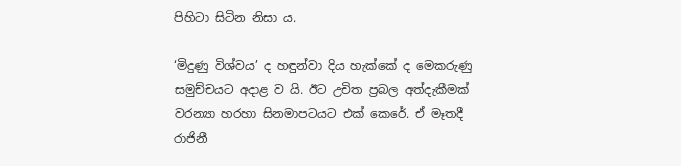පිහිටා සිටින නිසා ය.

‘මිදුණු විශ්වය’ ද හඳුන්වා දිය හැක්කේ ද මෙකරුණු සමුච්චයට අදාළ ව යි. ඊට උචිත ප්‍රබල අත්දැකීමක් වරන්‍යා හරහා සිනමාපටයට එක් කෙරේ. ඒ මෑතදී රාජිනී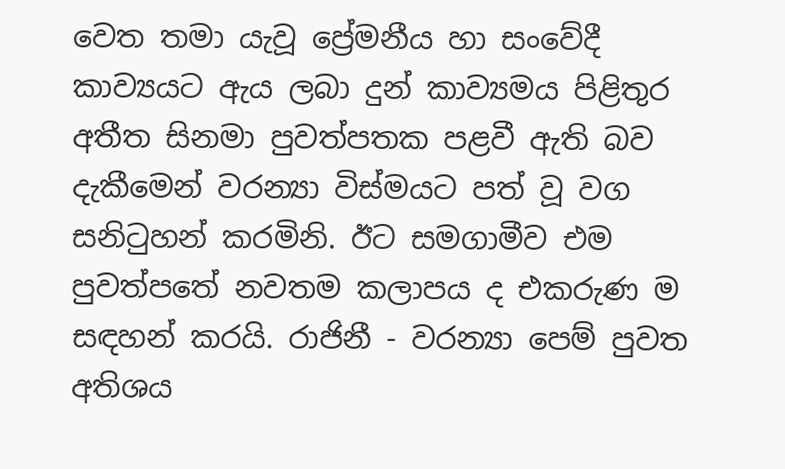වෙත තමා යැවූ ප්‍රේමනීය හා සංවේදී කාව්‍යයට ඇය ලබා දුන් කාව්‍යමය පිළිතුර අතීත සිනමා පුවත්පතක පළවී ඇති බව දැකීමෙන් වරන්‍යා විස්මයට පත් වූ වග සනිටුහන් කරමිනි. ඊට සමගාමීව එම පුවත්පතේ නවතම කලාපය ද එකරුණ ම සඳහන් කරයි. රාජිනී - වරන්‍යා පෙම් පුවත අතිශය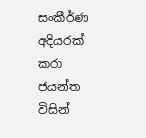සංකීර්ණ අදියරක් කරා ජයන්ත විසින්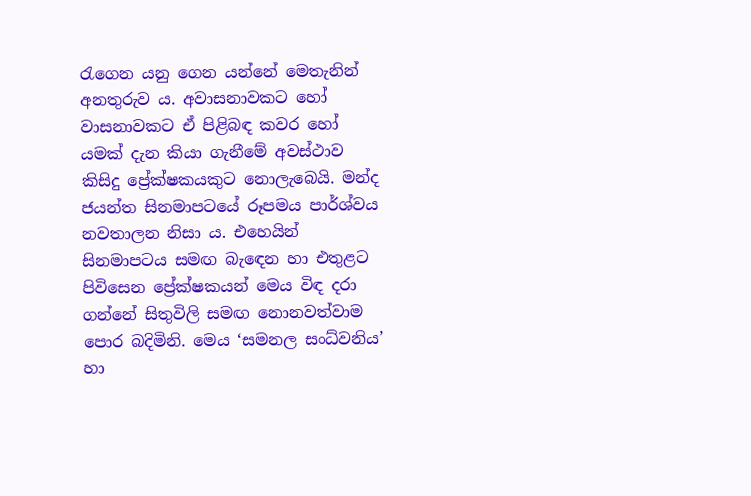රැගෙන යනු ගෙන යන්නේ මෙතැනින් අනතුරුව ය. අවාසනාවකට හෝ වාසනාවකට ඒ පිළිබඳ කවර හෝ යමක් දැන කියා ගැනීමේ අවස්ථාව කිසිදු ප්‍රේක්ෂකයකුට නොලැබෙයි. මන්ද ජයන්ත සිනමාපටයේ රූපමය පාර්ශ්වය නවතාලන නිසා ය. එහෙයින් සිනමාපටය සමඟ බැඳෙන හා එතුළට පිවිසෙන ප්‍රේක්ෂකයන් මෙය විඳ දරා ගන්නේ සිතුවිලි සමඟ නොනවත්වාම පොර බදිමිනි. මෙය ‘සමනල සංධ්වනිය’ හා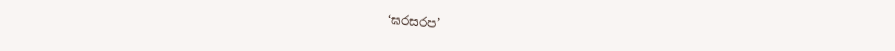‘ඝරසරප’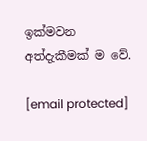ඉක්මවන අත්දැකීමක් ම වේ.

[email protected]